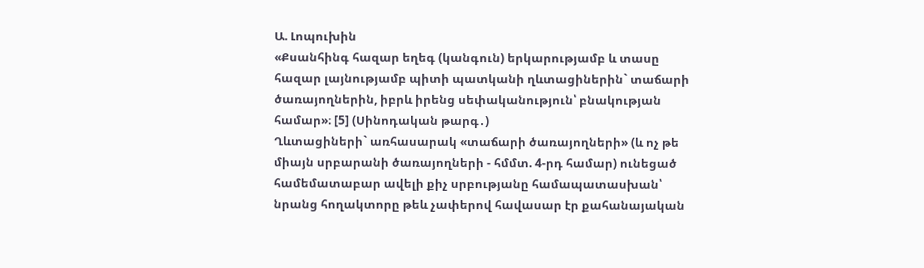Ա. Լոպուխին
«Քսանհինգ հազար եղեգ (կանգուն) երկարությամբ և տասը հազար լայնությամբ պիտի պատկանի ղևտացիներին` տաճարի ծառայողներին, իբրև իրենց սեփականություն՝ բնակության համար»։ [5] (Սինոդական թարգ․)
Ղևտացիների` առհասարակ «տաճարի ծառայողների» (և ոչ թե միայն սրբարանի ծառայողների - հմմտ. 4-րդ համար) ունեցած համեմատաբար ավելի քիչ սրբությանը համապատասխան՝ նրանց հողակտորը թեև չափերով հավասար էր քահանայական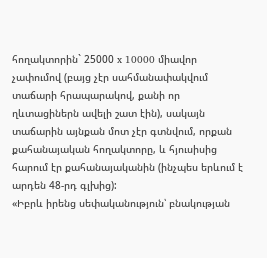հողակտորին` 25000 x 10000 միավոր չափումով (բայց չէր սահմանափակվում տաճարի հրապարակով, քանի որ ղևտացիներն ավելի շատ էին), սակայն տաճարին այնքան մոտ չէր գտնվում, որքան քահանայական հողակտորը, և հյուսիսից հարում էր քահանայականին (ինչպես երևում է արդեն 48-րդ գլխից):
«Իբրև իրենց սեփականություն՝ բնակության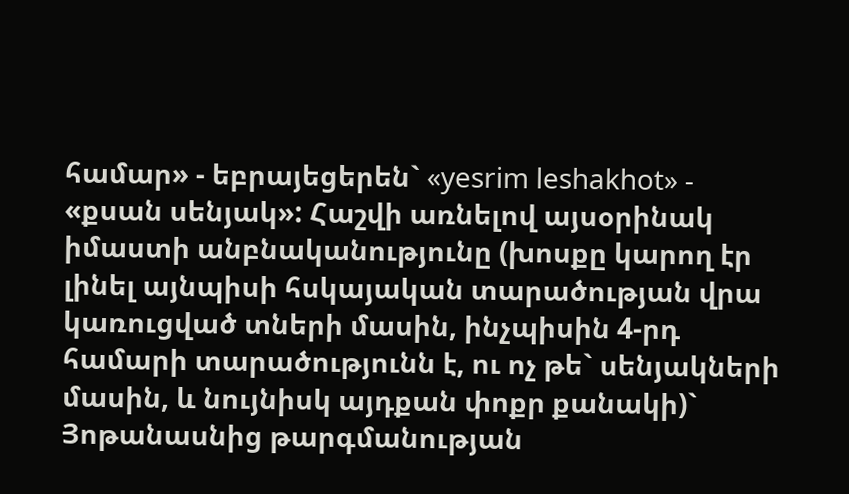համար» - եբրայեցերեն` «yesrim leshakhot» - «քսան սենյակ»: Հաշվի առնելով այսօրինակ իմաստի անբնականությունը (խոսքը կարող էր լինել այնպիսի հսկայական տարածության վրա կառուցված տների մասին, ինչպիսին 4-րդ համարի տարածությունն է, ու ոչ թե` սենյակների մասին, և նույնիսկ այդքան փոքր քանակի)` Յոթանասնից թարգմանության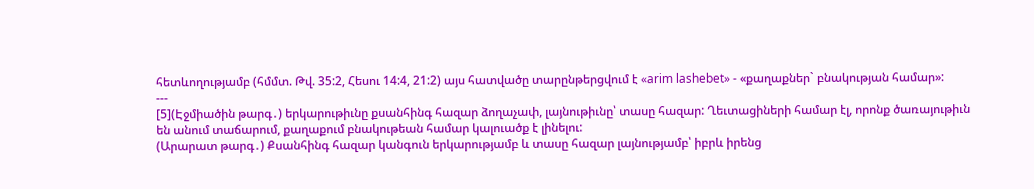հետևողությամբ (հմմտ. Թվ. 35:2, Հեսու 14:4, 21:2) այս հատվածը տարընթերցվում է «arim lashebet» - «քաղաքներ` բնակության համար»:
---
[5](Էջմիածին թարգ․) երկարութիւնը քսանհինգ հազար ձողաչափ, լայնութիւնը՝ տասը հազար: Ղեւտացիների համար էլ, որոնք ծառայութիւն են անում տաճարում, քաղաքում բնակութեան համար կալուածք է լինելու:
(Արարատ թարգ․) Քսանհինգ հազար կանգուն երկարությամբ և տասը հազար լայնությամբ՝ իբրև իրենց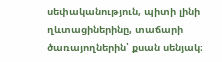սեփականություն, պիտի լինի ղևտացիներինը, տաճարի ծառայողներին՝ քսան սենյակ։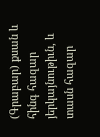(Գրաբար) քսան և հինգ հազար յերկայնութիւն, և տասն հազար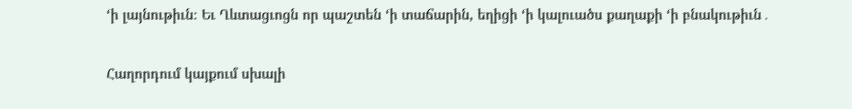‘ի լայնութիւն։ Եւ Ղևտացւոցն որ պաշտեն ‘ի տաճարին, եղիցի ‘ի կալուածս քաղաքի ‘ի բնակութիւն․

Հաղորդում կայքում սխալի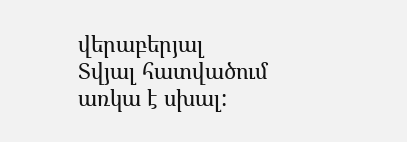վերաբերյալ
Տվյալ հատվածում առկա է սխալ: